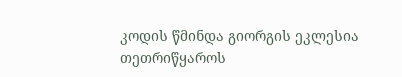კოდის წმინდა გიორგის ეკლესია
თეთრიწყაროს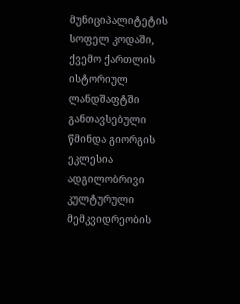მუნიციპალიტეტის სოფელ კოდაში, ქვემო ქართლის ისტორიულ ლანდშაფტში განთავსებული წმინდა გიორგის ეკლესია ადგილობრივი კულტურული მემკვიდრეობის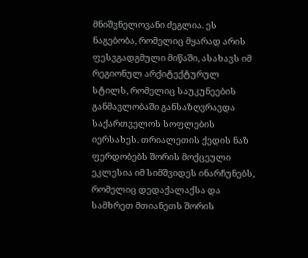მნიშვნელოვანი ძეგლია. ეს ნაგებობა, რომელიც მყარად არის ფესვგადგმული მიწაში, ასახავს იმ რეგიონულ არქიტექტურულ სტილს, რომელიც საუკუნეების განმავლობაში განსაზღვრავდა საქართველოს სოფლების იერსახეს. თრიალეთის ქედის ნაზ ფერდობებს შორის მოქცეული ეკლესია იმ სიმშვიდეს ინარჩუნებს, რომელიც დედაქალაქსა და სამხრეთ მთიანეთს შორის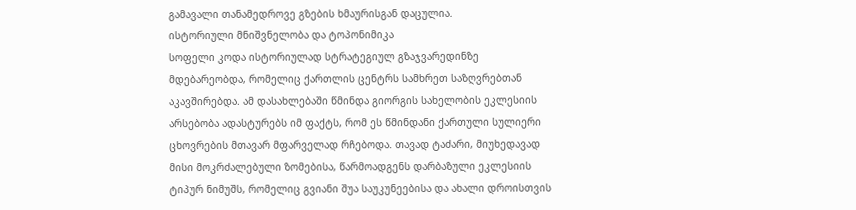გამავალი თანამედროვე გზების ხმაურისგან დაცულია.
ისტორიული მნიშვნელობა და ტოპონიმიკა
სოფელი კოდა ისტორიულად სტრატეგიულ გზაჯვარედინზე მდებარეობდა, რომელიც ქართლის ცენტრს სამხრეთ საზღვრებთან აკავშირებდა. ამ დასახლებაში წმინდა გიორგის სახელობის ეკლესიის არსებობა ადასტურებს იმ ფაქტს, რომ ეს წმინდანი ქართული სულიერი ცხოვრების მთავარ მფარველად რჩებოდა. თავად ტაძარი, მიუხედავად მისი მოკრძალებული ზომებისა, წარმოადგენს დარბაზული ეკლესიის ტიპურ ნიმუშს, რომელიც გვიანი შუა საუკუნეებისა და ახალი დროისთვის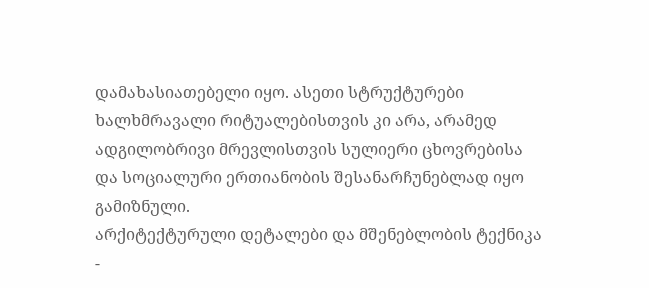დამახასიათებელი იყო. ასეთი სტრუქტურები ხალხმრავალი რიტუალებისთვის კი არა, არამედ ადგილობრივი მრევლისთვის სულიერი ცხოვრებისა და სოციალური ერთიანობის შესანარჩუნებლად იყო გამიზნული.
არქიტექტურული დეტალები და მშენებლობის ტექნიკა
-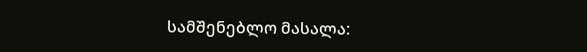სამშენებლო მასალა: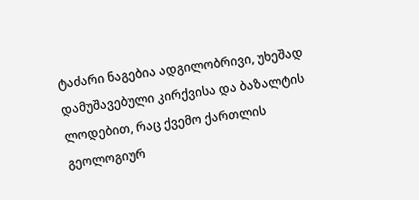ტაძარი ნაგებია ადგილობრივი, უხეშად დამუშავებული კირქვისა და ბაზალტის ლოდებით, რაც ქვემო ქართლის გეოლოგიურ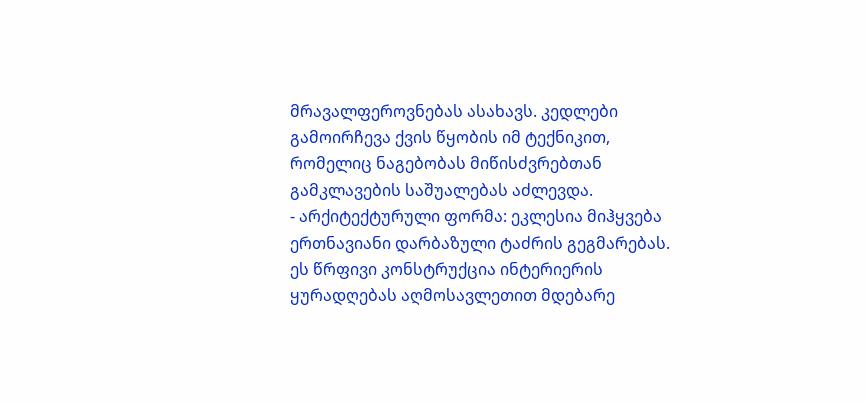მრავალფეროვნებას ასახავს. კედლები გამოირჩევა ქვის წყობის იმ ტექნიკით, რომელიც ნაგებობას მიწისძვრებთან გამკლავების საშუალებას აძლევდა.
- არქიტექტურული ფორმა: ეკლესია მიჰყვება ერთნავიანი დარბაზული ტაძრის გეგმარებას. ეს წრფივი კონსტრუქცია ინტერიერის ყურადღებას აღმოსავლეთით მდებარე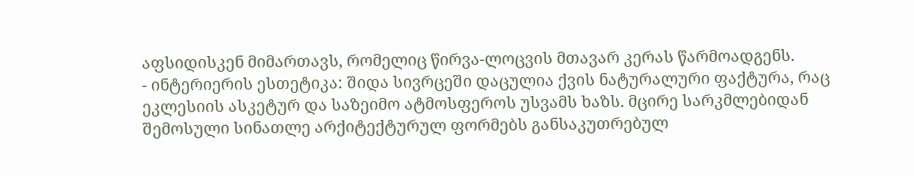აფსიდისკენ მიმართავს, რომელიც წირვა-ლოცვის მთავარ კერას წარმოადგენს.
- ინტერიერის ესთეტიკა: შიდა სივრცეში დაცულია ქვის ნატურალური ფაქტურა, რაც ეკლესიის ასკეტურ და საზეიმო ატმოსფეროს უსვამს ხაზს. მცირე სარკმლებიდან შემოსული სინათლე არქიტექტურულ ფორმებს განსაკუთრებულ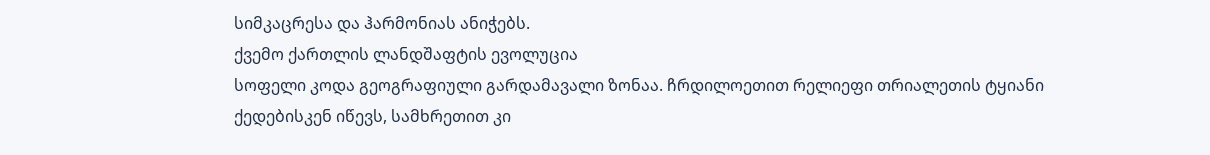სიმკაცრესა და ჰარმონიას ანიჭებს.
ქვემო ქართლის ლანდშაფტის ევოლუცია
სოფელი კოდა გეოგრაფიული გარდამავალი ზონაა. ჩრდილოეთით რელიეფი თრიალეთის ტყიანი ქედებისკენ იწევს, სამხრეთით კი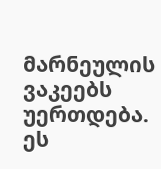მარნეულის ვაკეებს უერთდება. ეს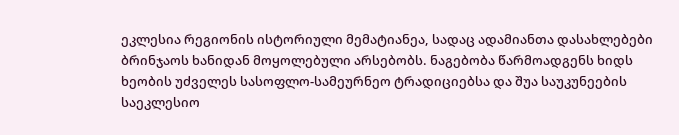ეკლესია რეგიონის ისტორიული მემატიანეა, სადაც ადამიანთა დასახლებები ბრინჯაოს ხანიდან მოყოლებული არსებობს. ნაგებობა წარმოადგენს ხიდს ხეობის უძველეს სასოფლო-სამეურნეო ტრადიციებსა და შუა საუკუნეების საეკლესიო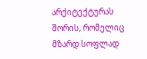არქიტექტურას შორის, რომელიც მზარდ სოფლად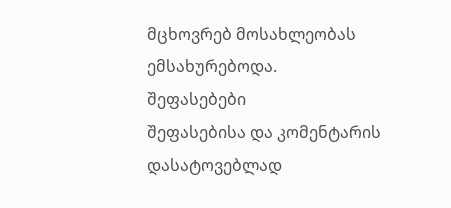მცხოვრებ მოსახლეობას ემსახურებოდა.
შეფასებები
შეფასებისა და კომენტარის დასატოვებლად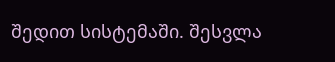შედით სისტემაში. შესვლა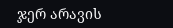ჯერ არავის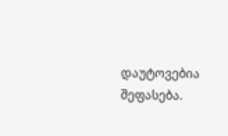დაუტოვებია შეფასება.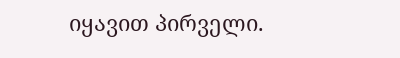იყავით პირველი.